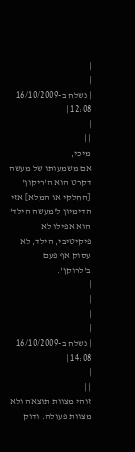|
|
| נשלח ב-16/10/2009 12:08 |
|
| |
מיכי,
אם משמעותו של מעשה דקרט הוא ה'ריקון' [החלקי או המלא] אזי הדימיון ל'מעשה הילד' הוא אפילו לא פיקיטיבי, הילד, לא עסוק אף פעם ב'לרוקן'.
|
|
|
|
| נשלח ב-16/10/2009 14:08 |
|
| |
זוהי מצוות תוצאה ולא מצוות פעולה. ודוק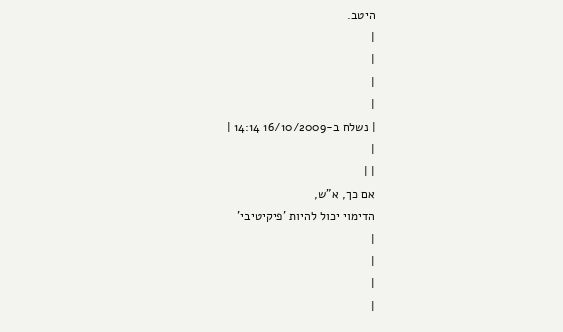היטב.
|
|
|
|
| נשלח ב-16/10/2009 14:14 |
|
| |
אם כך, א"ש,
הדימוי יכול להיות 'פיקיטיבי'
|
|
|
|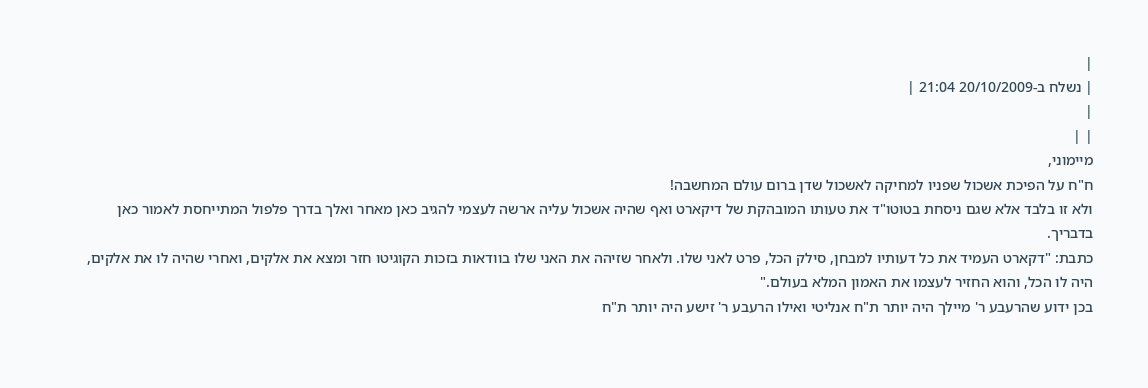|
| נשלח ב-20/10/2009 21:04 |
|
| |
מיימוני,
ח"ח על הפיכת אשכול שפניו למחיקה לאשכול שדן ברום עולם המחשבה!
ולא זו בלבד אלא שגם ניסחת בטוטו"ד את טעותו המובהקת של דיקארט ואף שהיה אשכול עליה ארשה לעצמי להגיב כאן מאחר ואלך בדרך פלפול המתייחסת לאמור כאן בדבריך.
כתבת: "דקארט העמיד את כל דעותיו למבחן, סילק הכל, פרט לאני שלו. ולאחר שזיהה את האני שלו בוודאות בזכות הקוגיטו חזר ומצא את אלקים, ואחרי שהיה לו את אלקים, היה לו הכל, והוא החזיר לעצמו את האמון המלא בעולם."
בכן ידוע שהרעבע ר' מיילך היה יותר ת"ח אנליטי ואילו הרעבע ר' זישע היה יותר ת"ח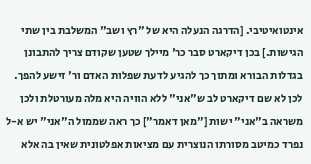אינטואיטיבי. [הדרגה הנעלה היא של "רץ ושב" המשלבת בין שתי הגישות.] בכן דיקארט סבר כר' מיילך שטען שקודם צריך להתבונן בגדלות הבורא ומתוך כך להגיע לדעת שפלות האדם ור' זישע להפך.
לכן לא שם דיקארט לב ש"אני" ללא הוויה היא מלה מעורטלת ולכן משראה ב"אני" ישות ["מאן דאמר"] כך ראה שממול ה"אני" יש א-ל נפרד כמיטב מסורתו הנוצרית עם מציאות אפלטונית שאין בה אלא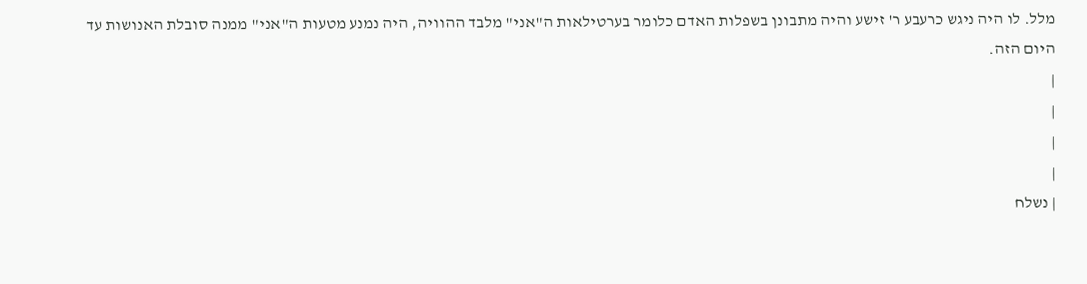מלל. לו היה ניגש כרעבע ר' זישע והיה מתבונן בשפלות האדם כלומר בערטילאות ה"אני" מלבד ההוויה, היה נמנע מטעות ה"אני" ממנה סובלת האנושות עד היום הזה.
|
|
|
|
| נשלח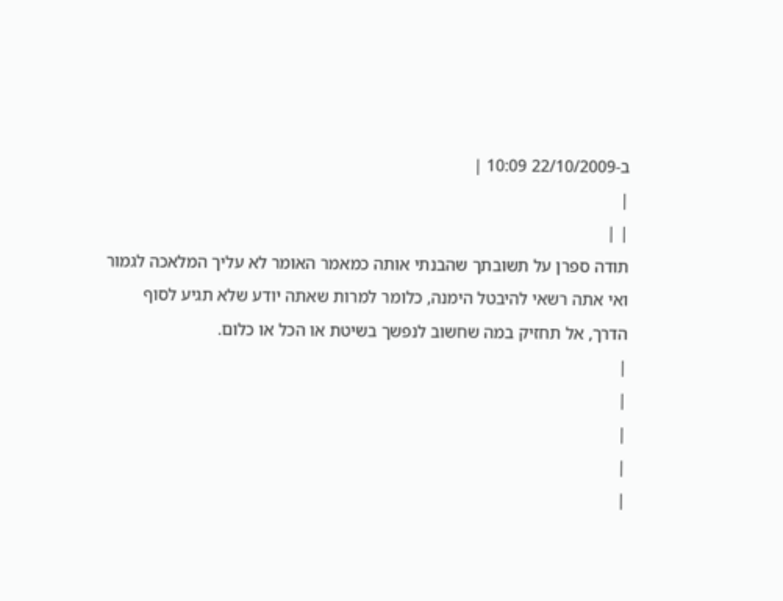ב-22/10/2009 10:09 |
|
| |
תודה ספרן על תשובתך שהבנתי אותה כמאמר האומר לא עליך המלאכה לגמור ואי אתה רשאי להיבטל הימנה, כלומר למרות שאתה יודע שלא תגיע לסוף הדרך, אל תחזיק במה שחשוב לנפשך בשיטת או הכל או כלום.
|
|
|
|
|